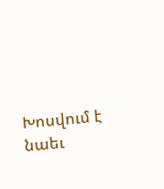Խոսվում է նաեւ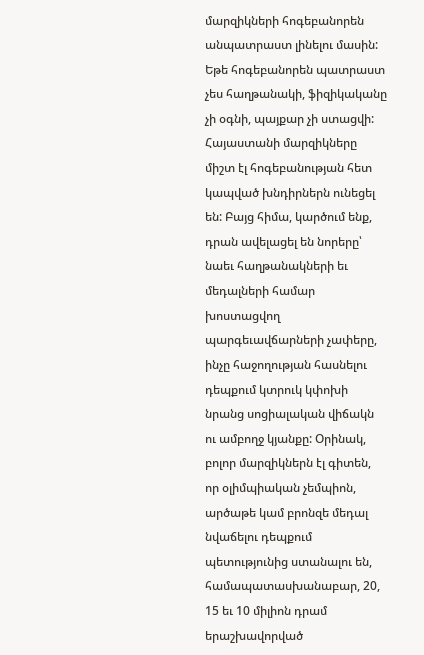մարզիկների հոգեբանորեն անպատրաստ լինելու մասին: Եթե հոգեբանորեն պատրաստ չես հաղթանակի, ֆիզիկականը չի օգնի, պայքար չի ստացվի: Հայաստանի մարզիկները միշտ էլ հոգեբանության հետ կապված խնդիրներն ունեցել են: Բայց հիմա, կարծում ենք, դրան ավելացել են նորերը՝ նաեւ հաղթանակների եւ մեդալների համար խոստացվող պարգեւավճարների չափերը, ինչը հաջողության հասնելու դեպքում կտրուկ կփոխի նրանց սոցիալական վիճակն ու ամբողջ կյանքը: Օրինակ, բոլոր մարզիկներն էլ գիտեն, որ օլիմպիական չեմպիոն, արծաթե կամ բրոնզե մեդալ նվաճելու դեպքում պետությունից ստանալու են, համապատասխանաբար, 20, 15 եւ 10 միլիոն դրամ երաշխավորված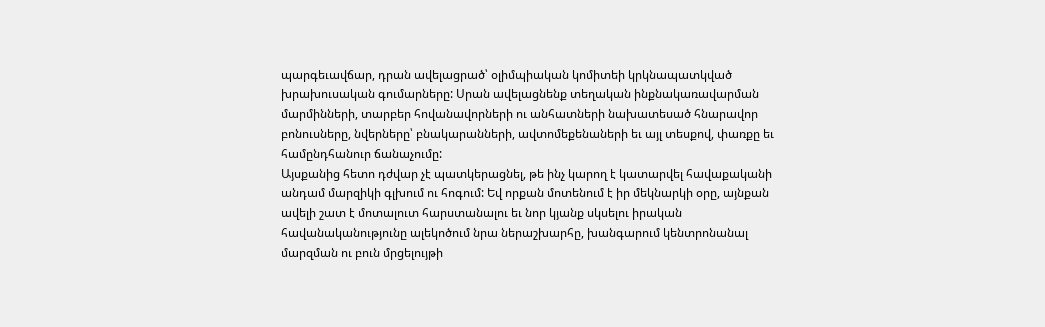պարգեւավճար, դրան ավելացրած՝ օլիմպիական կոմիտեի կրկնապատկված խրախուսական գումարները: Սրան ավելացնենք տեղական ինքնակառավարման մարմինների, տարբեր հովանավորների ու անհատների նախատեսած հնարավոր բոնուսները, նվերները՝ բնակարանների, ավտոմեքենաների եւ այլ տեսքով, փառքը եւ համընդհանուր ճանաչումը:
Այսքանից հետո դժվար չէ պատկերացնել, թե ինչ կարող է կատարվել հավաքականի անդամ մարզիկի գլխում ու հոգում: Եվ որքան մոտենում է իր մեկնարկի օրը, այնքան ավելի շատ է մոտալուտ հարստանալու եւ նոր կյանք սկսելու իրական հավանականությունը ալեկոծում նրա ներաշխարհը, խանգարում կենտրոնանալ մարզման ու բուն մրցելույթի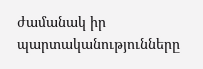ժամանակ իր պարտականությունները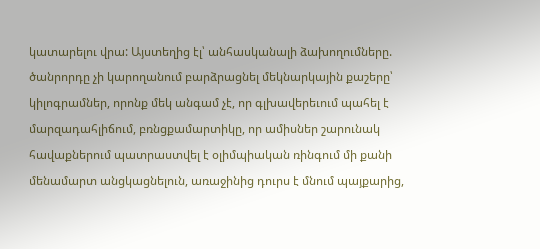կատարելու վրա: Այստեղից էլ՝ անհասկանալի ձախողումները. ծանրորդը չի կարողանում բարձրացնել մեկնարկային քաշերը՝ կիլոգրամներ, որոնք մեկ անգամ չէ, որ գլխավերեւում պահել է մարզադահլիճում, բռնցքամարտիկը, որ ամիսներ շարունակ հավաքներում պատրաստվել է օլիմպիական ռինգում մի քանի մենամարտ անցկացնելուն, առաջինից դուրս է մնում պայքարից,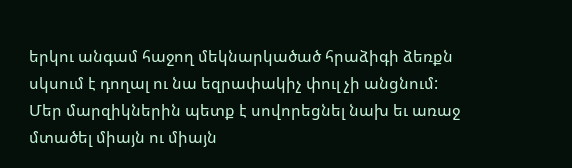երկու անգամ հաջող մեկնարկածած հրաձիգի ձեռքն սկսում է դողալ ու նա եզրափակիչ փուլ չի անցնում:
Մեր մարզիկներին պետք է սովորեցնել նախ եւ առաջ մտածել միայն ու միայն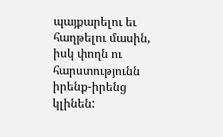պայքարելու եւ հաղթելու մասին, իսկ փողն ու հարստությունն իրենք-իրենց կլինեն: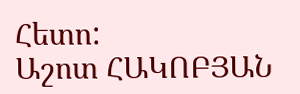Հետո:
Աշոտ ՀԱԿՈԲՅԱՆ